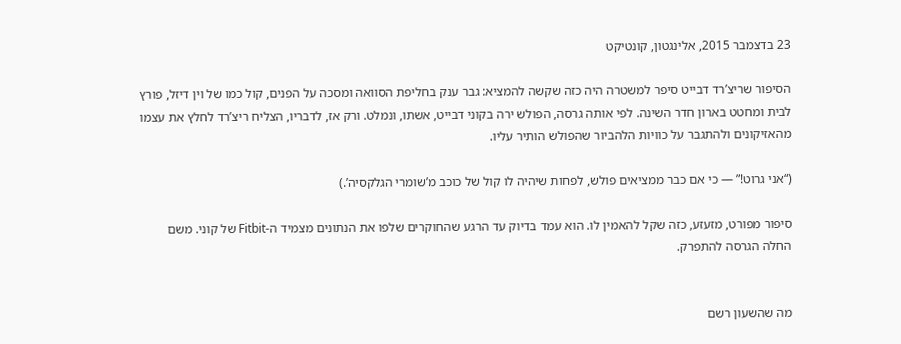23 בדצמבר 2015, אלינגטון, קונטיקט

הסיפור שריצ’רד דבייט סיפר למשטרה היה כזה שקשה להמציא: גבר ענק בחליפת הסוואה ומסכה על הפנים, קול כמו של וין דיזל, פורץ לבית ומחטט בארון חדר השינה. לפי אותה גרסה, הפולש ירה בקוני דבייט, אשתו, ונמלט. ורק אז, לדבריו, הצליח ריצ’רד לחלץ את עצמו מהאזיקונים ולהתגבר על כוויות הלהביור שהפולש הותיר עליו.

(“אני גרוט!” — כי אם כבר ממציאים פולש, לפחות שיהיה לו קול של כוכב מ’שומרי הגלקסיה’.)

סיפור מפורט, מזעזע, כזה שקל להאמין לו. הוא עמד בדיוק עד הרגע שהחוקרים שלפו את הנתונים מצמיד ה-Fitbit של קוני. משם החלה הגרסה להתפרק.


מה שהשעון רשם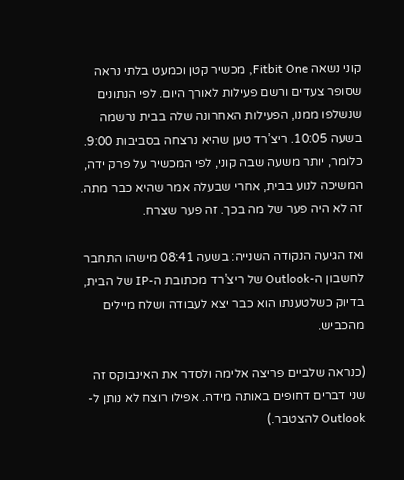קוני נשאה Fitbit One, מכשיר קטן וכמעט בלתי נראה שסופר צעדים ורשם פעילות לאורך היום. לפי הנתונים שנשלפו ממנו, הפעילות האחרונה שלה בבית נרשמה בשעה 10:05. ריצ’רד טען שהיא נרצחה בסביבות 9:00. כלומר, יותר משעה שבה קוני, לפי המכשיר על פרק ידה, המשיכה לנוע בבית, אחרי שבעלה אמר שהיא כבר מתה. זה לא היה פער של מה בכך. זה פער שצרח.

ואז הגיעה הנקודה השנייה: בשעה 08:41 מישהו התחבר לחשבון ה-Outlook של ריצ’רד מכתובת ה-IP של הבית, בדיוק כשלטענתו הוא כבר יצא לעבודה ושלח מיילים מהכביש.

(כנראה שלביים פריצה אלימה ולסדר את האינבוקס זה שני דברים דחופים באותה מידה. אפילו רוצח לא נותן ל-Outlook להצטבר.)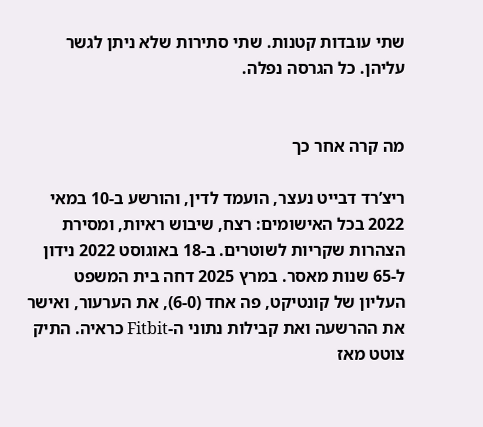שתי עובדות קטנות. שתי סתירות שלא ניתן לגשר עליהן. כל הגרסה נפלה.


מה קרה אחר כך

ריצ’רד דבייט נעצר, הועמד לדין, והורשע ב-10 במאי 2022 בכל האישומים: רצח, שיבוש ראיות, ומסירת הצהרות שקריות לשוטרים. ב-18 באוגוסט 2022 נידון ל-65 שנות מאסר. במרץ 2025 דחה בית המשפט העליון של קונטיקט, פה אחד (6-0), את הערעור, ואישר את ההרשעה ואת קבילות נתוני ה-Fitbit כראיה. התיק צוטט מאז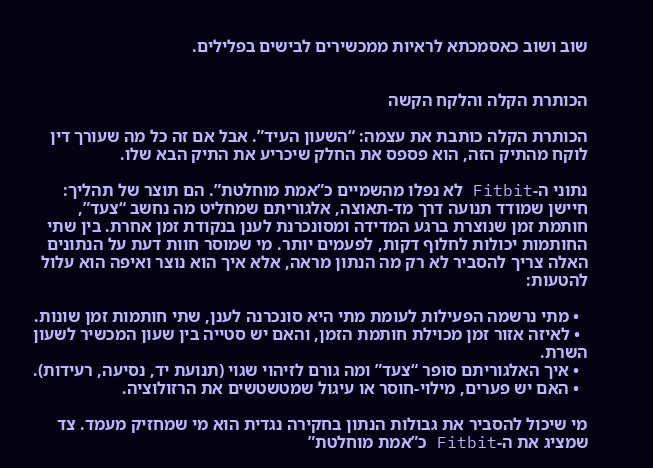שוב ושוב כאסמכתא לראיות ממכשירים לבישים בפלילים.


הכותרת הקלה והלקח הקשה

הכותרת הקלה כותבת את עצמה: “השעון העיד”. אבל אם זה כל מה שעורך דין לוקח מהתיק הזה, הוא פספס את החלק שיכריע את התיק הבא שלו.

נתוני ה-Fitbit לא נפלו מהשמיים כ”אמת מוחלטת”. הם תוצר של תהליך: חיישן שמודד תנועה דרך מד-תאוצה, אלגוריתם שמחליט מה נחשב “צעד”, חותמת זמן שנוצרת ברגע המדידה ומסונכרנת לענן בנקודת זמן אחרת. בין שתי החותמות יכולות לחלוף דקות, לפעמים יותר. מי שמוסר חוות דעת על הנתונים האלה צריך להסביר לא רק מה הנתון מראה, אלא איך הוא נוצר ואיפה הוא עלול להטעות:

  • מתי נרשמה הפעילות לעומת מתי היא סונכרנה לענן, שתי חותמות זמן שונות.
  • לאיזה אזור זמן מכוילת חותמת הזמן, והאם יש סטייה בין שעון המכשיר לשעון השרת.
  • איך האלגוריתם סופר “צעד” ומה גורם לזיהוי שגוי (תנועת יד, נסיעה, רעידות).
  • האם יש פערים, מילוי-חוסר או עיגול שמטשטשים את הרזולוציה.

מי שיכול להסביר את גבולות הנתון בחקירה נגדית הוא מי שמחזיק מעמד. צד שמציג את ה-Fitbit כ”אמת מוחלטת”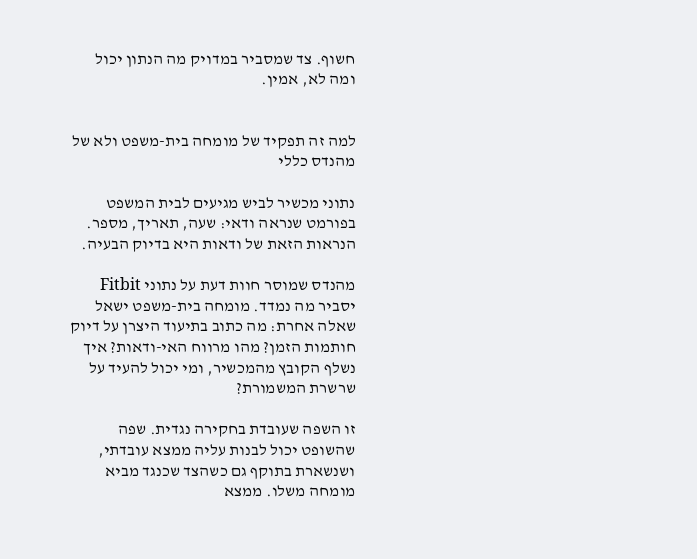חשוף. צד שמסביר במדויק מה הנתון יכול ומה לא, אמין.


למה זה תפקיד של מומחה בית-משפט ולא של מהנדס כללי

נתוני מכשיר לביש מגיעים לבית המשפט בפורמט שנראה ודאי: שעה, תאריך, מספר. הנראות הזאת של ודאות היא בדיוק הבעיה.

מהנדס שמוסר חוות דעת על נתוני Fitbit יסביר מה נמדד. מומחה בית-משפט ישאל שאלה אחרת: מה כתוב בתיעוד היצרן על דיוק חותמות הזמן? מהו מרווח האי-ודאות? איך נשלף הקובץ מהמכשיר, ומי יכול להעיד על שרשרת המשמורת?

זו השפה שעובדת בחקירה נגדית. שפה שהשופט יכול לבנות עליה ממצא עובדתי, ושנשארת בתוקף גם כשהצד שכנגד מביא מומחה משלו. ממצא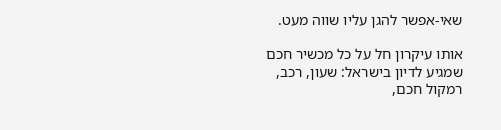שאי-אפשר להגן עליו שווה מעט.

אותו עיקרון חל על כל מכשיר חכם שמגיע לדיון בישראל: שעון, רכב, רמקול חכם,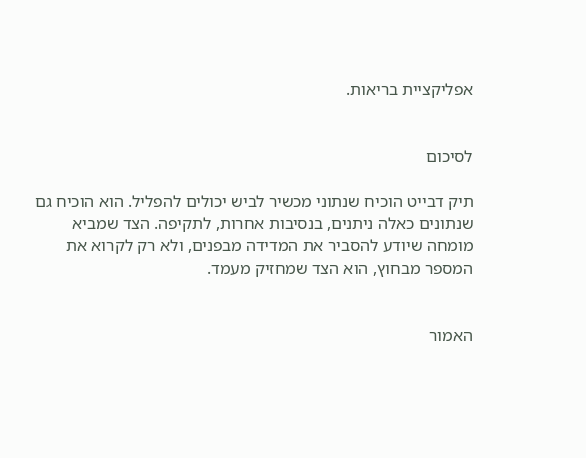אפליקציית בריאות.


לסיכום

תיק דבייט הוכיח שנתוני מכשיר לביש יכולים להפליל. הוא הוכיח גם שנתונים כאלה ניתנים, בנסיבות אחרות, לתקיפה. הצד שמביא מומחה שיודע להסביר את המדידה מבפנים, ולא רק לקרוא את המספר מבחוץ, הוא הצד שמחזיק מעמד.


האמור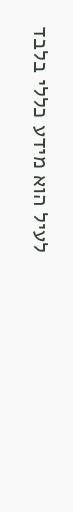לעיל הוא מידע כללי בלבד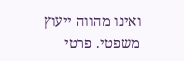ואינו מהווה ייעוץ משפטי. פרטי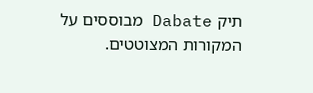תיק Dabate מבוססים על המקורות המצוטטים.